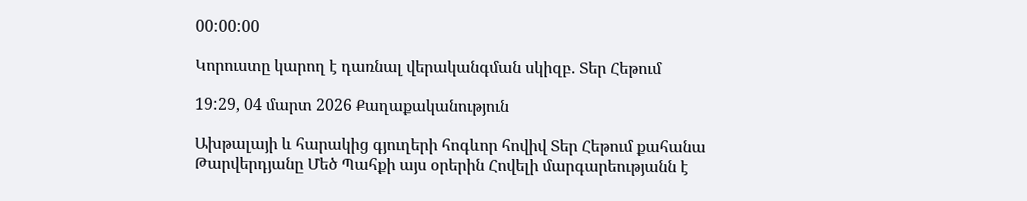00:00:00

Կորուստը կարող է դառնալ վերականգման սկիզբ. Տեր Հեթում

19:29, 04 մարտ 2026 Քաղաքականություն

Ախթալայի և հարակից գյուղերի հոգևոր հովիվ Տեր Հեթում քահանա Թարվերդյանը Մեծ Պահքի այս օրերին Հովելի մարգարեությանն է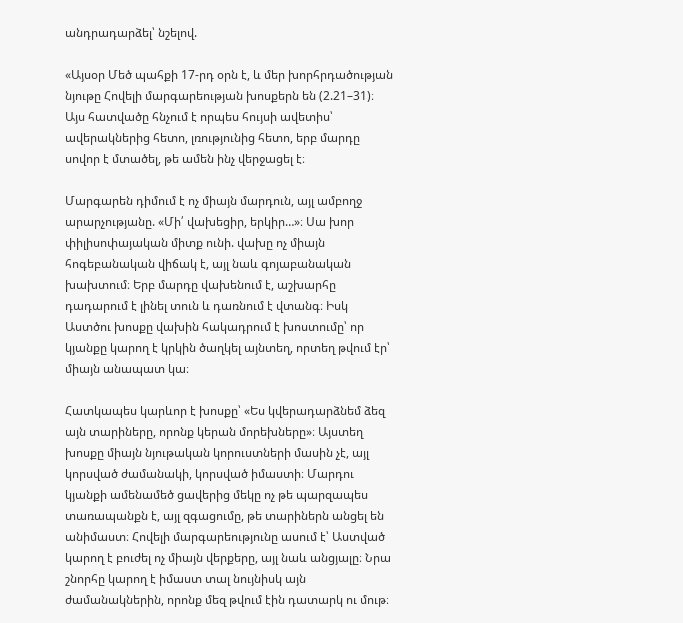անդրադարձել՝ նշելով.

«Այսօր Մեծ պահքի 17-րդ օրն է, և մեր խորհրդածության նյութը Հովելի մարգարեության խոսքերն են (2.21–31)։ Այս հատվածը հնչում է որպես հույսի ավետիս՝ ավերակներից հետո, լռությունից հետո, երբ մարդը սովոր է մտածել, թե ամեն ինչ վերջացել է։

Մարգարեն դիմում է ոչ միայն մարդուն, այլ ամբողջ արարչությանը. «Մի՛ վախեցիր, երկիր…»։ Սա խոր փիլիսոփայական միտք ունի. վախը ոչ միայն հոգեբանական վիճակ է, այլ նաև գոյաբանական խախտում։ Երբ մարդը վախենում է, աշխարհը դադարում է լինել տուն և դառնում է վտանգ։ Իսկ Աստծու խոսքը վախին հակադրում է խոստումը՝ որ կյանքը կարող է կրկին ծաղկել այնտեղ, որտեղ թվում էր՝ միայն անապատ կա։

Հատկապես կարևոր է խոսքը՝ «Ես կվերադարձնեմ ձեզ այն տարիները, որոնք կերան մորեխները»։ Այստեղ խոսքը միայն նյութական կորուստների մասին չէ, այլ կորսված ժամանակի, կորսված իմաստի։ Մարդու կյանքի ամենամեծ ցավերից մեկը ոչ թե պարզապես տառապանքն է, այլ զգացումը, թե տարիներն անցել են անիմաստ։ Հովելի մարգարեությունը ասում է՝ Աստված կարող է բուժել ոչ միայն վերքերը, այլ նաև անցյալը։ Նրա շնորհը կարող է իմաստ տալ նույնիսկ այն ժամանակներին, որոնք մեզ թվում էին դատարկ ու մութ։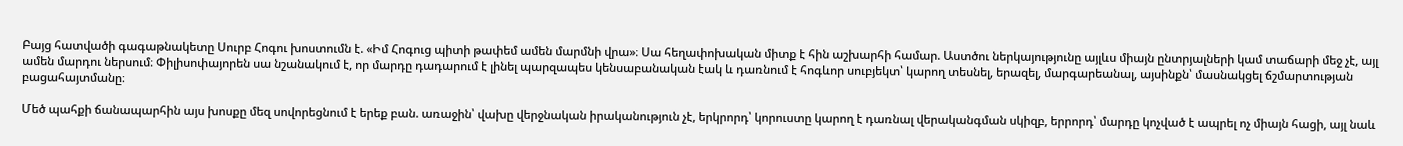Բայց հատվածի գագաթնակետը Սուրբ Հոգու խոստումն է. «Իմ Հոգուց պիտի թափեմ ամեն մարմնի վրա»։ Սա հեղափոխական միտք է հին աշխարհի համար. Աստծու ներկայությունը այլևս միայն ընտրյալների կամ տաճարի մեջ չէ, այլ ամեն մարդու ներսում։ Փիլիսոփայորեն սա նշանակում է, որ մարդը դադարում է լինել պարզապես կենսաբանական էակ և դառնում է հոգևոր սուբյեկտ՝ կարող տեսնել, երազել, մարգարեանալ, այսինքն՝ մասնակցել ճշմարտության բացահայտմանը։

Մեծ պահքի ճանապարհին այս խոսքը մեզ սովորեցնում է երեք բան. առաջին՝ վախը վերջնական իրականություն չէ, երկրորդ՝ կորուստը կարող է դառնալ վերականգման սկիզբ, երրորդ՝ մարդը կոչված է ապրել ոչ միայն հացի, այլ նաև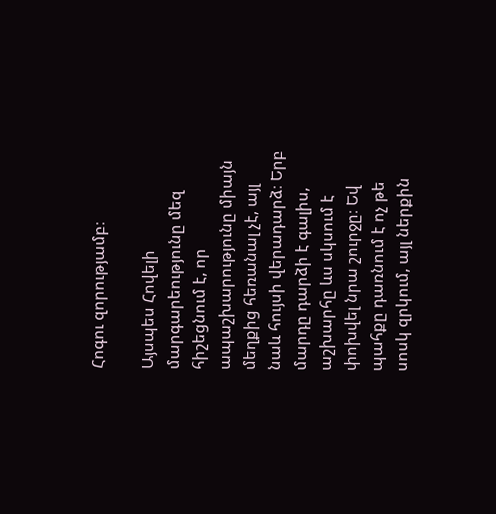Հոգու զորությամբ։

Այսպես Հովելի մարգարեությունը մեզ հիշեցնում է, որ ապաշխարությունը միայն մեղքից հեռանալ չէ, այլ նաև հույսի վերադարձ։ Երբ մարդը դարձի է գալիս, աշխարհը ևս սկսում է փոխվել նրա շուրջը։ Եվ պահքը դառնում է ոչ թե սոսկ զրկում, այլ ներքին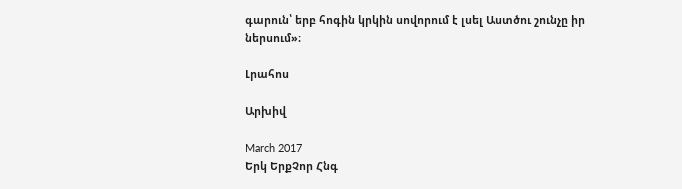գարուն՝ երբ հոգին կրկին սովորում է լսել Աստծու շունչը իր ներսում»։

Լրահոս

Արխիվ

March 2017
Երկ ԵրքՉոր Հնգ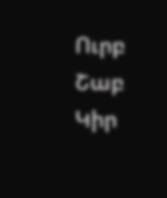Ուրբ Շաբ Կիր